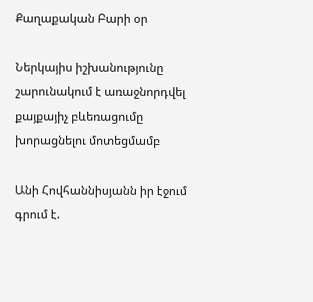Քաղաքական Բարի օր

Ներկայիս իշխանությունը շարունակում է առաջնորդվել քայքայիչ բևեռացումը խորացնելու մոտեցմամբ

Անի Հովհաննիսյանն իր էջում գրում է.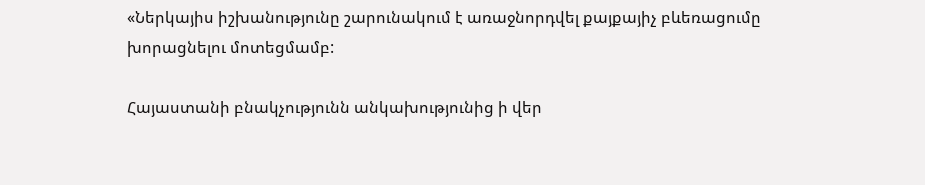«Ներկայիս իշխանությունը շարունակում է առաջնորդվել քայքայիչ բևեռացումը խորացնելու մոտեցմամբ:

Հայաստանի բնակչությունն անկախությունից ի վեր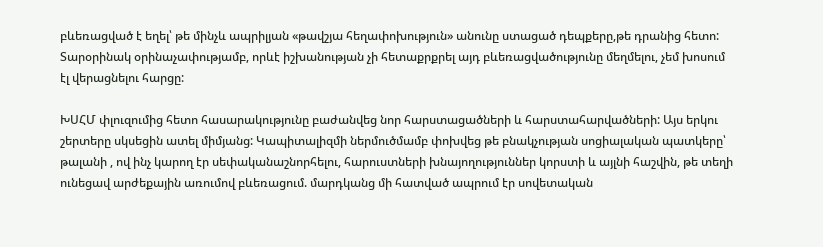բևեռացված է եղել՝ թե մինչև ապրիլյան «թավշյա հեղափոխություն» անունը ստացած դեպքերը,թե դրանից հետո: Տարօրինակ օրինաչափությամբ, որևէ իշխանության չի հետաքրքրել այդ բևեռացվածությունը մեղմելու, չեմ խոսում էլ վերացնելու հարցը:

ԽՍՀՄ փլուզումից հետո հասարակությունը բաժանվեց նոր հարստացածների և հարստահարվածների: Այս երկու շերտերը սկսեցին ատել միմյանց: Կապիտալիզմի ներմուծմամբ փոխվեց թե բնակչության սոցիալական պատկերը՝ թալանի , ով ինչ կարող էր սեփականաշնորհելու, հարուստների խնայողություններ կորստի և այլնի հաշվին, թե տեղի ունեցավ արժեքային առումով բևեռացում. մարդկանց մի հատված ապրում էր սովետական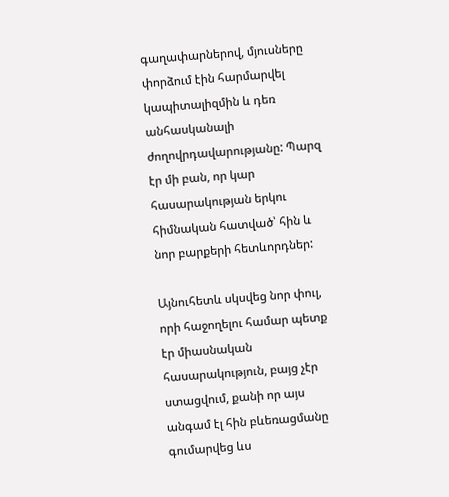գաղափարներով, մյուսները փորձում էին հարմարվել կապիտալիզմին և դեռ անհասկանալի ժողովրդավարությանը: Պարզ էր մի բան, որ կար հասարակության երկու հիմնական հատված՝ հին և նոր բարքերի հետևորդներ:

Այնուհետև սկսվեց նոր փուլ, որի հաջողելու համար պետք էր միասնական հասարակություն, բայց չէր ստացվում, քանի որ այս անգամ էլ հին բևեռացմանը գումարվեց ևս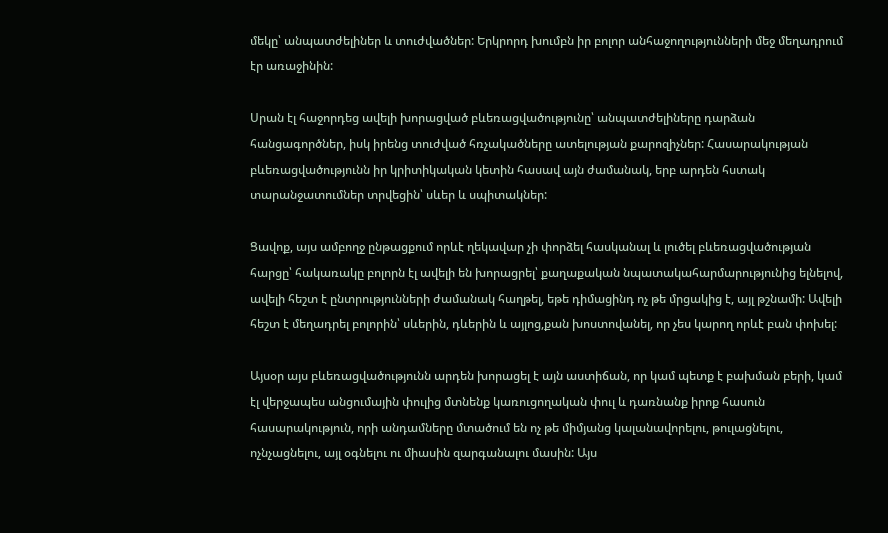մեկը՝ անպատժելիներ և տուժվածներ: Երկրորդ խումբն իր բոլոր անհաջողությունների մեջ մեղադրում էր առաջինին:

Սրան էլ հաջորդեց ավելի խորացված բևեռացվածությունը՝ անպատժելիները դարձան հանցագործներ, իսկ իրենց տուժված հռչակածները ատելության քարոզիչներ: Հասարակության բևեռացվածությունն իր կրիտիկական կետին հասավ այն ժամանակ, երբ արդեն հստակ տարանջատումներ տրվեցին՝ սևեր և սպիտակներ:

Ցավոք, այս ամբողջ ընթացքում որևէ ղեկավար չի փորձել հասկանալ և լուծել բևեռացվածության հարցը՝ հակառակը բոլորն էլ ավելի են խորացրել՝ քաղաքական նպատակահարմարությունից ելնելով, ավելի հեշտ է ընտրությունների ժամանակ հաղթել, եթե դիմացինդ ոչ թե մրցակից է, այլ թշնամի: Ավելի հեշտ է մեղադրել բոլորին՝ սևերին, դևերին և այլոց,քան խոստովանել, որ չես կարող որևէ բան փոխել:

Այսօր այս բևեռացվածությունն արդեն խորացել է այն աստիճան, որ կամ պետք է բախման բերի, կամ էլ վերջապես անցումային փուլից մտնենք կառուցողական փուլ և դառնանք իրոք հասուն հասարակություն, որի անդամները մտածում են ոչ թե միմյանց կալանավորելու, թուլացնելու, ոչնչացնելու, այլ օգնելու ու միասին զարգանալու մասին: Այս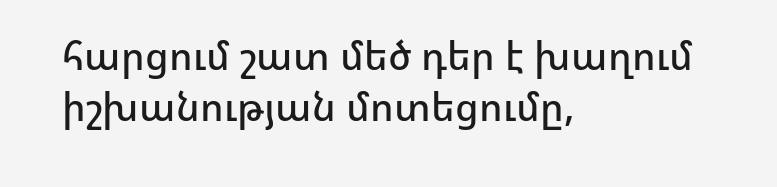հարցում շատ մեծ դեր է խաղում իշխանության մոտեցումը,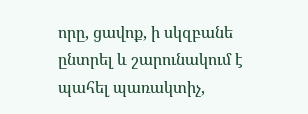որը, ցավոք, ի սկզբանե ընտրել և շարունակում է պահել պառակտիչ,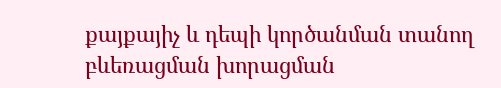քայքայիչ և դեպի կործանման տանող բևեռացման խորացման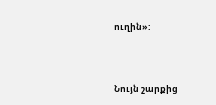ուղին»:



Նույն շարքից